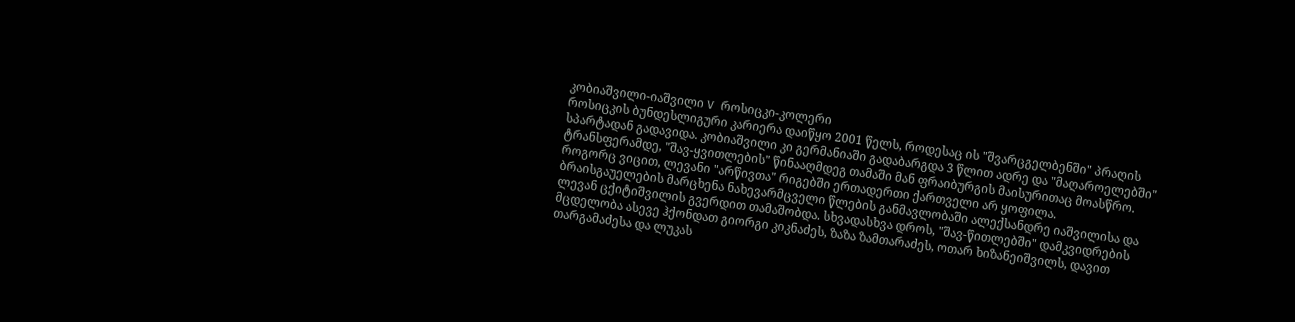კობიაშვილი-იაშვილი V როსიცკი-კოლერი
როსიცკის ბუნდესლიგური კარიერა დაიწყო 2001 წელს, როდესაც ის "შვარცგელბენში" პრაღის სპარტადან გადავიდა. კობიაშვილი კი გერმანიაში გადაბარგდა 3 წლით ადრე და "მაღაროელებში" ტრანსფერამდე, "შავ-ყვითლების" წინააღმდეგ თამაში მან ფრაიბურგის მაისურითაც მოასწრო. როგორც ვიცით, ლევანი "არწივთა" რიგებში ერთადერთი ქართველი არ ყოფილა.
ბრაისგაუელების მარცხენა ნახევარმცველი წლების განმავლობაში ალექსანდრე იაშვილისა და ლევან ცქიტიშვილის გვერდით თამაშობდა. სხვადასხვა დროს, "შავ-წითლებში" დამკვიდრების მცდელობა ასევე ჰქონდათ გიორგი კიკნაძეს, ზაზა ზამთარაძეს, ოთარ ხიზანეიშვილს, დავით თარგამაძესა და ლუკას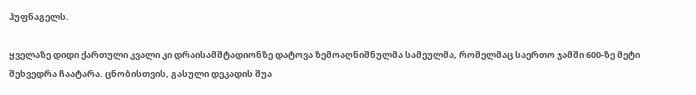ჰუფნაგელს.

ყველაზე დიდი ქართული კვალი კი დრაისამშტადიონზე დატოვა ზემოაღნიშნულმა სამეულმა, რომელმაც საერთო ჯამში 600-ზე მეტი შეხვედრა ჩაატარა. ცნობისთვის, გასული დეკადის შუა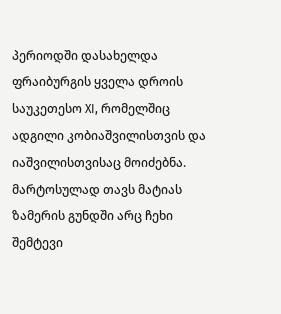პერიოდში დასახელდა ფრაიბურგის ყველა დროის საუკეთესო XI, რომელშიც ადგილი კობიაშვილისთვის და იაშვილისთვისაც მოიძებნა.
მარტოსულად თავს მატიას ზამერის გუნდში არც ჩეხი შემტევი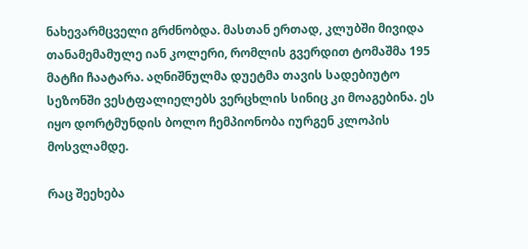ნახევარმცველი გრძნობდა. მასთან ერთად, კლუბში მივიდა თანამემამულე იან კოლერი, რომლის გვერდით ტომაშმა 195 მატჩი ჩაატარა. აღნიშნულმა დუეტმა თავის სადებიუტო სეზონში ვესტფალიელებს ვერცხლის სინიც კი მოაგებინა. ეს იყო დორტმუნდის ბოლო ჩემპიონობა იურგენ კლოპის მოსვლამდე.

რაც შეეხება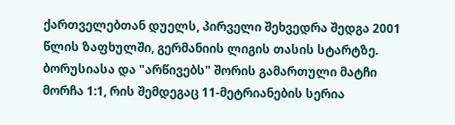ქართველებთან დუელს, პირველი შეხვედრა შედგა 2001 წლის ზაფხულში, გერმანიის ლიგის თასის სტარტზე. ბორუსიასა და "არწივებს" შორის გამართული მატჩი მორჩა 1:1, რის შემდეგაც 11-მეტრიანების სერია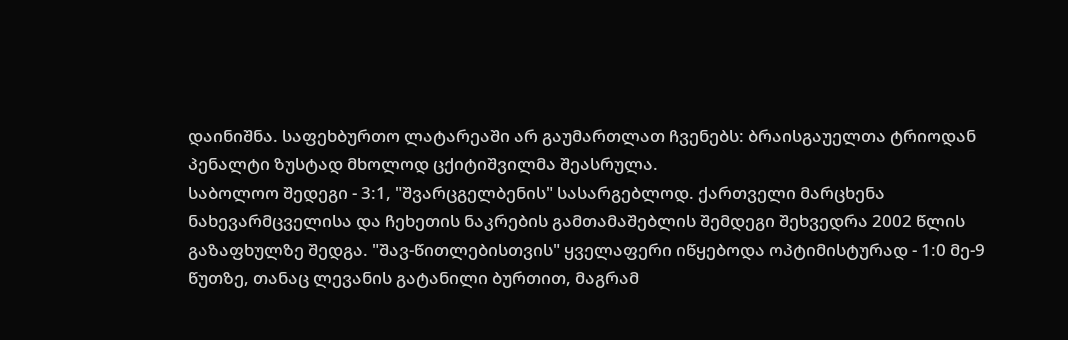დაინიშნა. საფეხბურთო ლატარეაში არ გაუმართლათ ჩვენებს: ბრაისგაუელთა ტრიოდან პენალტი ზუსტად მხოლოდ ცქიტიშვილმა შეასრულა.
საბოლოო შედეგი - 3:1, "შვარცგელბენის" სასარგებლოდ. ქართველი მარცხენა ნახევარმცველისა და ჩეხეთის ნაკრების გამთამაშებლის შემდეგი შეხვედრა 2002 წლის გაზაფხულზე შედგა. "შავ-წითლებისთვის" ყველაფერი იწყებოდა ოპტიმისტურად - 1:0 მე-9 წუთზე, თანაც ლევანის გატანილი ბურთით, მაგრამ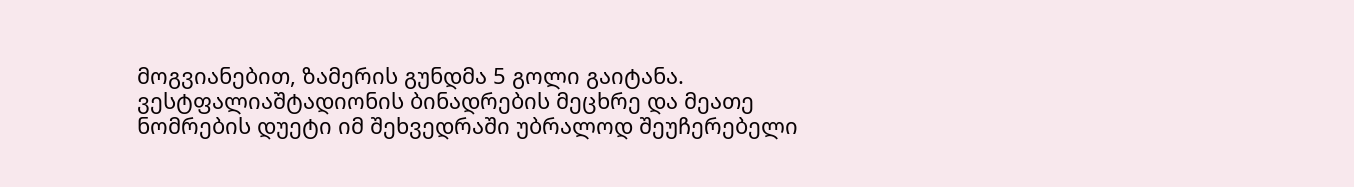მოგვიანებით, ზამერის გუნდმა 5 გოლი გაიტანა.
ვესტფალიაშტადიონის ბინადრების მეცხრე და მეათე ნომრების დუეტი იმ შეხვედრაში უბრალოდ შეუჩერებელი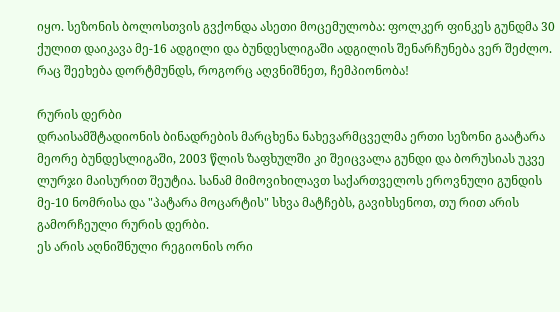იყო. სეზონის ბოლოსთვის გვქონდა ასეთი მოცემულობა: ფოლკერ ფინკეს გუნდმა 30 ქულით დაიკავა მე-16 ადგილი და ბუნდესლიგაში ადგილის შენარჩუნება ვერ შეძლო. რაც შეეხება დორტმუნდს, როგორც აღვნიშნეთ, ჩემპიონობა!

რურის დერბი
დრაისამშტადიონის ბინადრების მარცხენა ნახევარმცველმა ერთი სეზონი გაატარა მეორე ბუნდესლიგაში, 2003 წლის ზაფხულში კი შეიცვალა გუნდი და ბორუსიას უკვე ლურჯი მაისურით შეუტია. სანამ მიმოვიხილავთ საქართველოს ეროვნული გუნდის მე-10 ნომრისა და "პატარა მოცარტის" სხვა მატჩებს, გავიხსენოთ, თუ რით არის გამორჩეული რურის დერბი.
ეს არის აღნიშნული რეგიონის ორი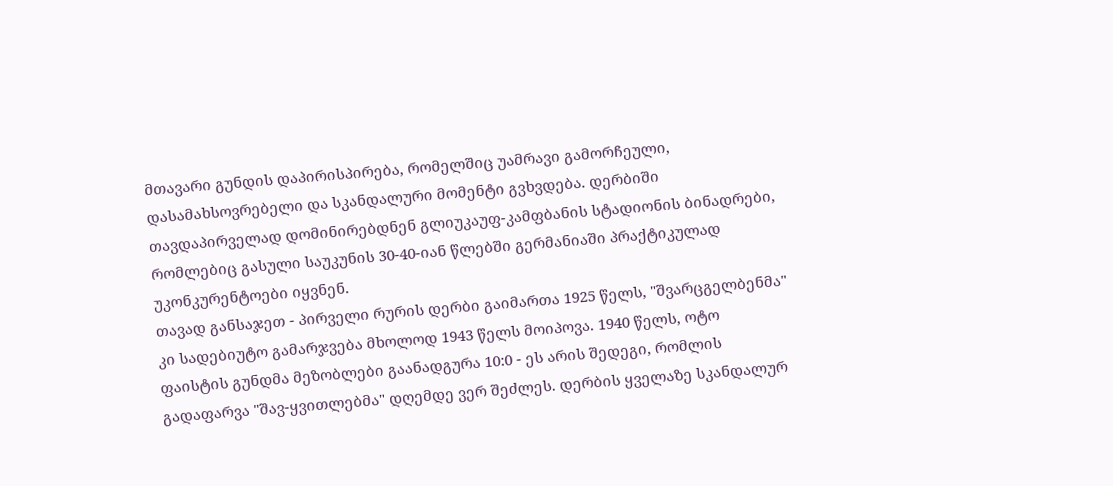მთავარი გუნდის დაპირისპირება, რომელშიც უამრავი გამორჩეული, დასამახსოვრებელი და სკანდალური მომენტი გვხვდება. დერბიში თავდაპირველად დომინირებდნენ გლიუკაუფ-კამფბანის სტადიონის ბინადრები, რომლებიც გასული საუკუნის 30-40-იან წლებში გერმანიაში პრაქტიკულად უკონკურენტოები იყვნენ.
თავად განსაჯეთ - პირველი რურის დერბი გაიმართა 1925 წელს, "შვარცგელბენმა" კი სადებიუტო გამარჯვება მხოლოდ 1943 წელს მოიპოვა. 1940 წელს, ოტო ფაისტის გუნდმა მეზობლები გაანადგურა 10:0 - ეს არის შედეგი, რომლის გადაფარვა "შავ-ყვითლებმა" დღემდე ვერ შეძლეს. დერბის ყველაზე სკანდალურ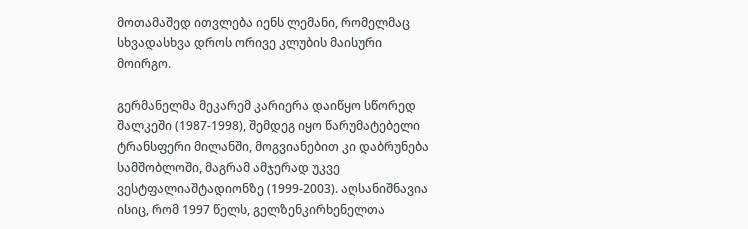მოთამაშედ ითვლება იენს ლემანი, რომელმაც სხვადასხვა დროს ორივე კლუბის მაისური მოირგო.

გერმანელმა მეკარემ კარიერა დაიწყო სწორედ შალკეში (1987-1998), შემდეგ იყო წარუმატებელი ტრანსფერი მილანში, მოგვიანებით კი დაბრუნება სამშობლოში, მაგრამ ამჯერად უკვე ვესტფალიაშტადიონზე (1999-2003). აღსანიშნავია ისიც, რომ 1997 წელს, გელზენკირხენელთა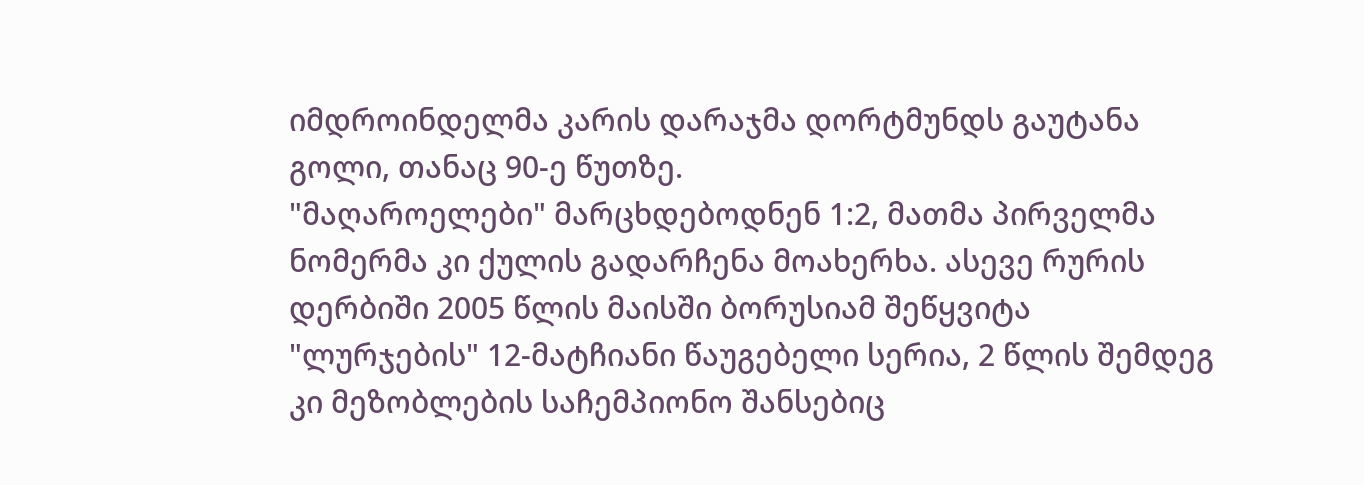იმდროინდელმა კარის დარაჯმა დორტმუნდს გაუტანა გოლი, თანაც 90-ე წუთზე.
"მაღაროელები" მარცხდებოდნენ 1:2, მათმა პირველმა ნომერმა კი ქულის გადარჩენა მოახერხა. ასევე რურის დერბიში 2005 წლის მაისში ბორუსიამ შეწყვიტა "ლურჯების" 12-მატჩიანი წაუგებელი სერია, 2 წლის შემდეგ კი მეზობლების საჩემპიონო შანსებიც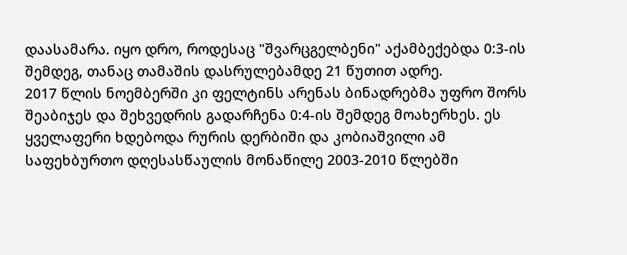დაასამარა. იყო დრო, როდესაც "შვარცგელბენი" აქამბექებდა 0:3-ის შემდეგ, თანაც თამაშის დასრულებამდე 21 წუთით ადრე.
2017 წლის ნოემბერში კი ფელტინს არენას ბინადრებმა უფრო შორს შეაბიჯეს და შეხვედრის გადარჩენა 0:4-ის შემდეგ მოახერხეს. ეს ყველაფერი ხდებოდა რურის დერბიში და კობიაშვილი ამ საფეხბურთო დღესასწაულის მონაწილე 2003-2010 წლებში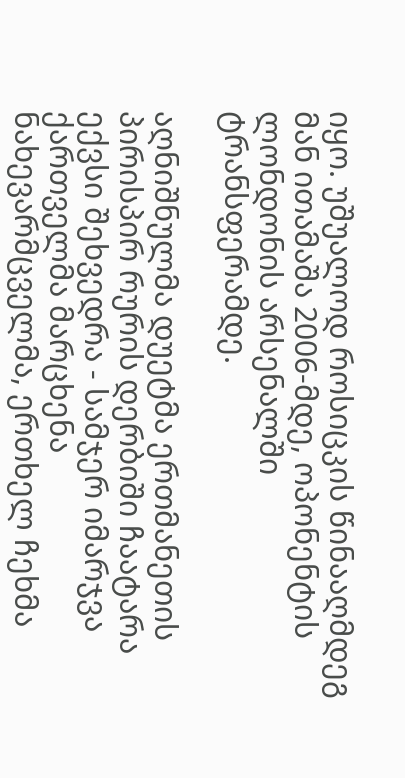იყო. უშუალოდ როსიცკის წინააღმდეგ მან ითამაშა 2006-მდე, ოპონენტის ლონდონის არსენალში ტრანსფერამდე.

აღნიშნულმა დუეტმა ერთმანეთის პირისპირ რურის დერბიში ჩაატარა ექვსი შეხვედრა - სამჯერ იმარჯვა ქართველმა მარცხენა ნახევარმცველმა, ერთხელ ჩეხმა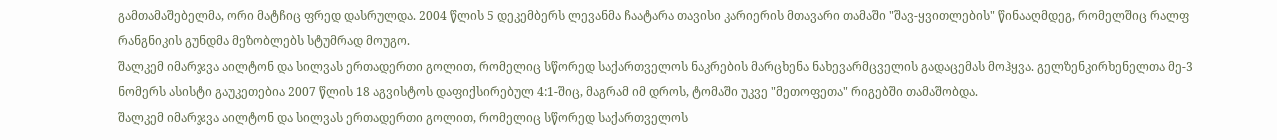გამთამაშებელმა, ორი მატჩიც ფრედ დასრულდა. 2004 წლის 5 დეკემბერს ლევანმა ჩაატარა თავისი კარიერის მთავარი თამაში "შავ-ყვითლების" წინააღმდეგ, რომელშიც რალფ რანგნიკის გუნდმა მეზობლებს სტუმრად მოუგო.
შალკემ იმარჯვა აილტონ და სილვას ერთადერთი გოლით, რომელიც სწორედ საქართველოს ნაკრების მარცხენა ნახევარმცველის გადაცემას მოჰყვა. გელზენკირხენელთა მე-3 ნომერს ასისტი გაუკეთებია 2007 წლის 18 აგვისტოს დაფიქსირებულ 4:1-შიც, მაგრამ იმ დროს, ტომაში უკვე "მეთოფეთა" რიგებში თამაშობდა.
შალკემ იმარჯვა აილტონ და სილვას ერთადერთი გოლით, რომელიც სწორედ საქართველოს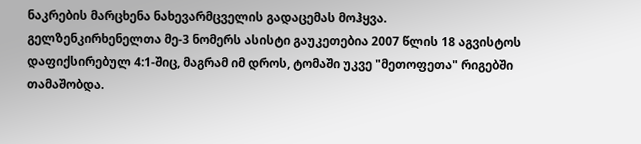ნაკრების მარცხენა ნახევარმცველის გადაცემას მოჰყვა. გელზენკირხენელთა მე-3 ნომერს ასისტი გაუკეთებია 2007 წლის 18 აგვისტოს დაფიქსირებულ 4:1-შიც, მაგრამ იმ დროს, ტომაში უკვე "მეთოფეთა" რიგებში თამაშობდა.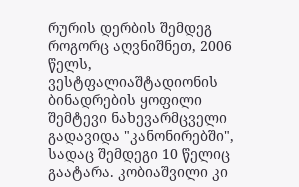რურის დერბის შემდეგ
როგორც აღვნიშნეთ, 2006 წელს, ვესტფალიაშტადიონის ბინადრების ყოფილი შემტევი ნახევარმცველი გადავიდა "კანონირებში", სადაც შემდეგი 10 წელიც გაატარა. კობიაშვილი კი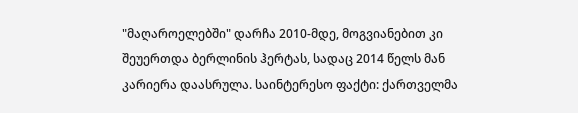"მაღაროელებში" დარჩა 2010-მდე, მოგვიანებით კი შეუერთდა ბერლინის ჰერტას, სადაც 2014 წელს მან კარიერა დაასრულა. საინტერესო ფაქტი: ქართველმა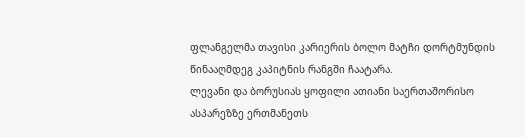ფლანგელმა თავისი კარიერის ბოლო მატჩი დორტმუნდის წინააღმდეგ კაპიტნის რანგში ჩაატარა.
ლევანი და ბორუსიას ყოფილი ათიანი საერთაშორისო ასპარეზზე ერთმანეთს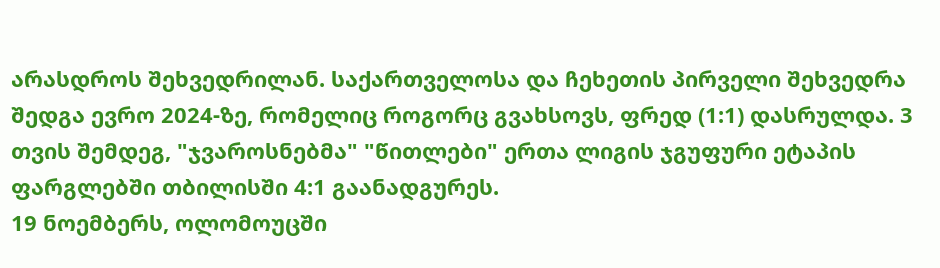არასდროს შეხვედრილან. საქართველოსა და ჩეხეთის პირველი შეხვედრა შედგა ევრო 2024-ზე, რომელიც როგორც გვახსოვს, ფრედ (1:1) დასრულდა. 3 თვის შემდეგ, "ჯვაროსნებმა" "წითლები" ერთა ლიგის ჯგუფური ეტაპის ფარგლებში თბილისში 4:1 გაანადგურეს.
19 ნოემბერს, ოლომოუცში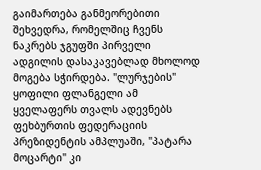გაიმართება განმეორებითი შეხვედრა, რომელშიც ჩვენს ნაკრებს ჯგუფში პირველი ადგილის დასაკავებლად მხოლოდ მოგება სჭირდება. "ლურჯების" ყოფილი ფლანგელი ამ ყველაფერს თვალს ადევნებს ფეხბურთის ფედერაციის პრეზიდენტის ამპლუაში, "პატარა მოცარტი" კი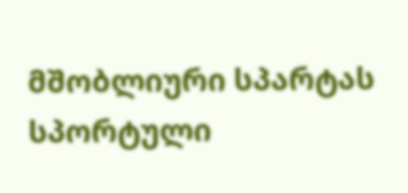მშობლიური სპარტას სპორტული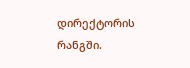დირექტორის რანგში.